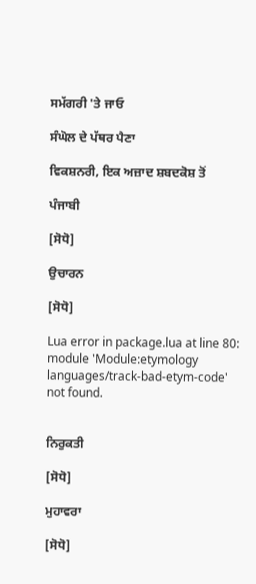ਸਮੱਗਰੀ 'ਤੇ ਜਾਓ

ਸੰਘੋਲ ਦੇ ਪੱਥਰ ਪੈਣਾ

ਵਿਕਸ਼ਨਰੀ, ਇਕ ਅਜ਼ਾਦ ਸ਼ਬਦਕੋਸ਼ ਤੋਂ

ਪੰਜਾਬੀ

[ਸੋਧੋ]

ਉਚਾਰਨ

[ਸੋਧੋ]

Lua error in package.lua at line 80: module 'Module:etymology languages/track-bad-etym-code' not found.


ਨਿਰੁਕਤੀ

[ਸੋਧੋ]

ਮੁਹਾਵਰਾ

[ਸੋਧੋ]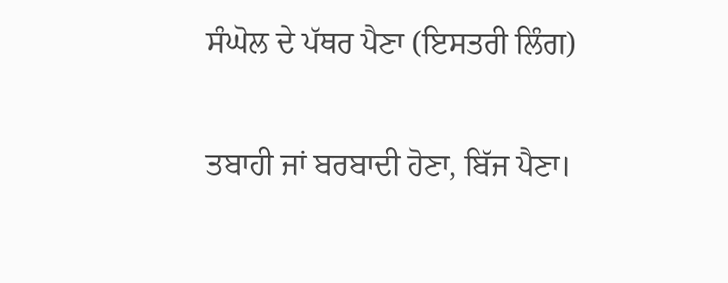ਸੰਘੋਲ ਦੇ ਪੱਥਰ ਪੈਣਾ (ਇਸਤਰੀ ਲਿੰਗ)

ਤਬਾਹੀ ਜਾਂ ਬਰਬਾਦੀ ਹੋਣਾ, ਬਿੱਜ ਪੈਣਾ।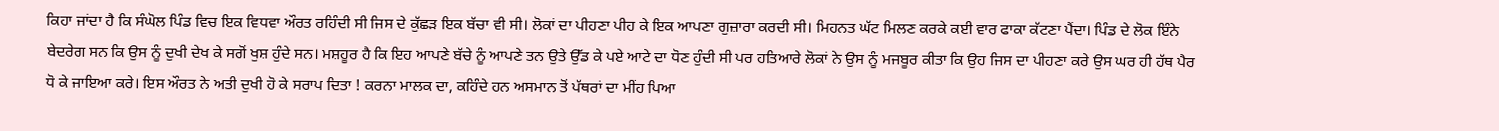ਕਿਹਾ ਜਾਂਦਾ ਹੈ ਕਿ ਸੰਘੋਲ ਪਿੰਡ ਵਿਚ ਇਕ ਵਿਧਵਾ ਔਰਤ ਰਹਿੰਦੀ ਸੀ ਜਿਸ ਦੇ ਕੁੱਛੜ ਇਕ ਬੱਚਾ ਵੀ ਸੀ। ਲੋਕਾਂ ਦਾ ਪੀਹਣਾ ਪੀਹ ਕੇ ਇਕ ਆਪਣਾ ਗੁਜ਼ਾਰਾ ਕਰਦੀ ਸੀ। ਮਿਹਨਤ ਘੱਟ ਮਿਲਣ ਕਰਕੇ ਕਈ ਵਾਰ ਫਾਕਾ ਕੱਟਣਾ ਪੈਂਦਾ। ਪਿੰਡ ਦੇ ਲੋਕ ਇੰਨੇ ਬੇਦਰੇਗ ਸਨ ਕਿ ਉਸ ਨੂੰ ਦੁਖੀ ਦੇਖ ਕੇ ਸਗੋਂ ਖੁਸ਼ ਹੁੰਦੇ ਸਨ। ਮਸ਼ਹੂਰ ਹੈ ਕਿ ਇਹ ਆਪਣੇ ਬੱਚੇ ਨੂੰ ਆਪਣੇ ਤਨ ਉਤੇ ਉੱਡ ਕੇ ਪਏ ਆਟੇ ਦਾ ਧੋਣ ਹੁੰਦੀ ਸੀ ਪਰ ਹਤਿਆਰੇ ਲੋਕਾਂ ਨੇ ਉਸ ਨੂੰ ਮਜਬੂਰ ਕੀਤਾ ਕਿ ਉਹ ਜਿਸ ਦਾ ਪੀਹਣਾ ਕਰੇ ਉਸ ਘਰ ਹੀ ਹੱਥ ਪੈਰ ਧੋ ਕੇ ਜਾਇਆ ਕਰੇ। ਇਸ ਔਰਤ ਨੇ ਅਤੀ ਦੁਖੀ ਹੋ ਕੇ ਸਰਾਪ ਦਿਤਾ ! ਕਰਨਾ ਮਾਲਕ ਦਾ, ਕਹਿੰਦੇ ਹਨ ਅਸਮਾਨ ਤੋਂ ਪੱਥਰਾਂ ਦਾ ਮੀਂਹ ਪਿਆ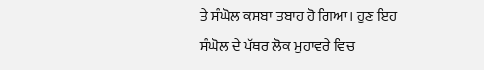ਤੇ ਸੰਘੋਲ ਕਸਬਾ ਤਬਾਹ ਹੋ ਗਿਆ। ਹੁਣ ਇਹ ਸੰਘੋਲ ਦੇ ਪੱਥਰ ਲੋਕ ਮੁਹਾਵਰੇ ਵਿਚ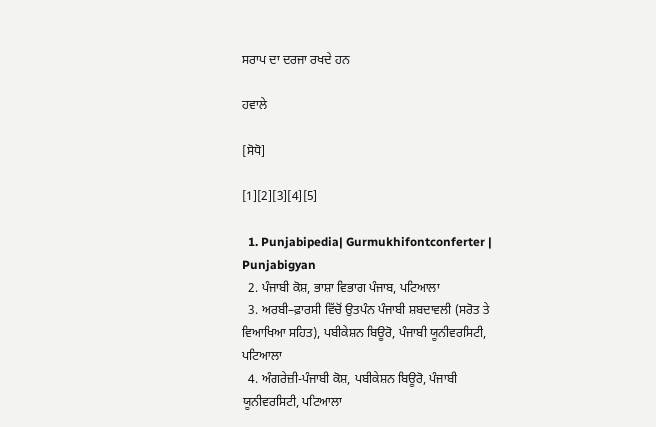ਸਰਾਪ ਦਾ ਦਰਜਾ ਰਖਦੇ ਹਨ

ਹਵਾਲੇ

[ਸੋਧੋ]

[1][2][3][4][5]

  1. Punjabipedia| Gurmukhifontconferter | Punjabigyan
  2. ਪੰਜਾਬੀ ਕੋਸ਼, ਭਾਸ਼ਾ ਵਿਭਾਗ ਪੰਜਾਬ, ਪਟਿਆਲਾ
  3. ਅਰਬੀ–ਫ਼ਾਰਸੀ ਵਿੱਚੋਂ ਉਤਪੰਨ ਪੰਜਾਬੀ ਸ਼ਬਦਾਵਲੀ (ਸਰੋਤ ਤੇ ਵਿਆਖਿਆ ਸਹਿਤ), ਪਬੀਕੇਸ਼ਨ ਬਿਊਰੋ, ਪੰਜਾਬੀ ਯੂਨੀਵਰਸਿਟੀ, ਪਟਿਆਲਾ
  4. ਅੰਗਰੇਜ਼ੀ-ਪੰਜਾਬੀ ਕੋਸ਼, ਪਬੀਕੇਸ਼ਨ ਬਿਊਰੋ, ਪੰਜਾਬੀ ਯੂਨੀਵਰਸਿਟੀ, ਪਟਿਆਲਾ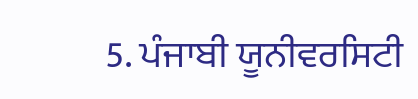5. ਪੰਜਾਬੀ ਯੂਨੀਵਰਸਿਟੀ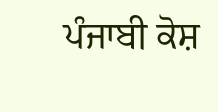ਪੰਜਾਬੀ ਕੋਸ਼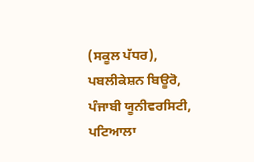(ਸਕੂਲ ਪੱਧਰ), ਪਬਲੀਕੇਸ਼ਨ ਬਿਊਰੋ, ਪੰਜਾਬੀ ਯੂਨੀਵਰਸਿਟੀ, ਪਟਿਆਲਾ